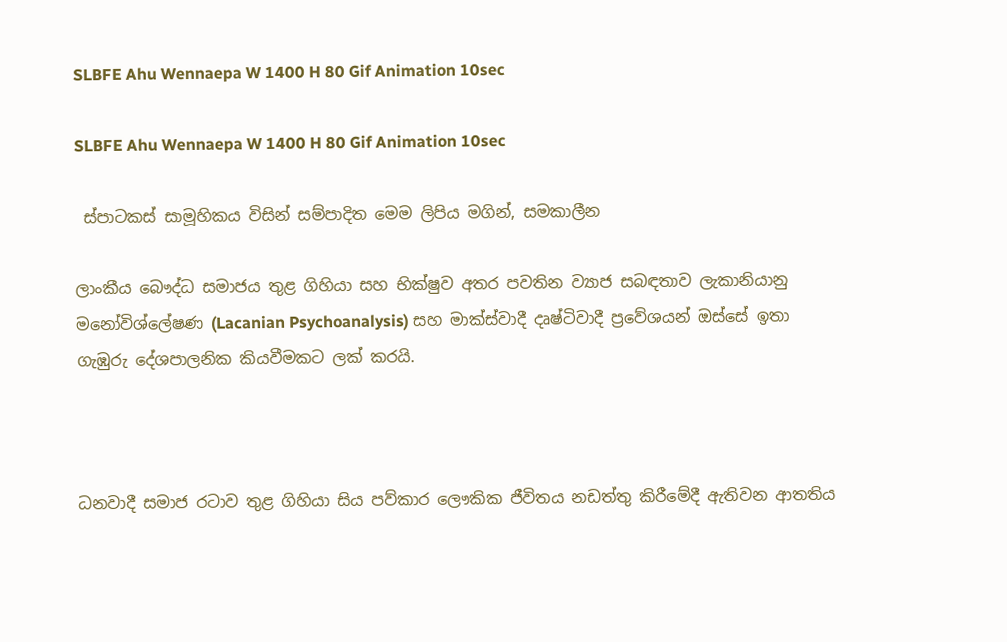SLBFE Ahu Wennaepa W 1400 H 80 Gif Animation 10sec

SLBFE Ahu Wennaepa W 1400 H 80 Gif Animation 10sec

 ස්පාටකස් සාමූහිකය විසින් සම්පාදිත මෙම ලිපිය මගින්, සමකාලීන

ලාංකීය බෞද්ධ සමාජය තුළ ගිහියා සහ භික්ෂුව අතර පවතින ව්‍යාජ සබඳතාව ලැකානියානු මනෝවිශ්ලේෂණ (Lacanian Psychoanalysis) සහ මාක්ස්වාදී දෘෂ්ටිවාදී ප්‍රවේශයන් ඔස්සේ ඉතා ගැඹුරු දේශපාලනික කියවීමකට ලක් කරයි.



ධනවාදී සමාජ රටාව තුළ ගිහියා සිය පව්කාර ලෞකික ජීවිතය නඩත්තු කිරීමේදී ඇතිවන ආතතිය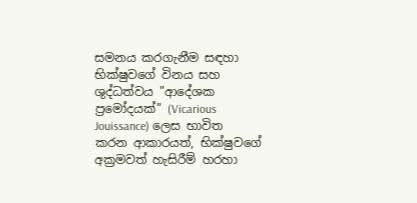සමනය කරගැනීම සඳහා භික්ෂුවගේ විනය සහ ශුද්ධත්වය "ආදේශක ප්‍රමෝදයක්" (Vicarious Jouissance) ලෙස භාවිත කරන ආකාරයත්, භික්ෂුවගේ අක්‍රමවත් හැසිරීම් හරහා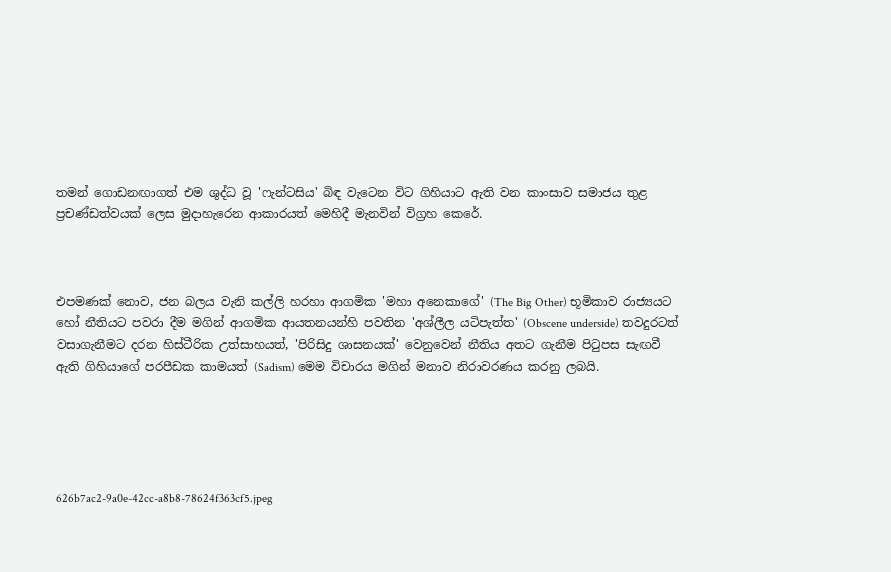තමන් ගොඩනඟාගත් එම ශුද්ධ වූ 'ෆැන්ටසිය' බිඳ වැටෙන විට ගිහියාට ඇති වන කාංසාව සමාජය තුළ ප්‍රචණ්ඩත්වයක් ලෙස මුදාහැරෙන ආකාරයත් මෙහිදී මැනවින් විග්‍රහ කෙරේ.



එපමණක් නොව, ජන බලය වැනි කල්ලි හරහා ආගමික 'මහා අනෙකාගේ' (The Big Other) භූමිකාව රාජ්‍යයට හෝ නීතියට පවරා දීම මගින් ආගමික ආයතනයන්හි පවතින 'අශ්ලීල යටිපැත්ත' (Obscene underside) තවදුරටත් වසාගැනීමට දරන හිස්ටීරික උත්සාහයත්, 'පිරිසිදු ශාසනයක්' වෙනුවෙන් නීතිය අතට ගැනීම පිටුපස සැඟවී ඇති ගිහියාගේ පරපීඩක කාමයත් (Sadism) මෙම විචාරය මගින් මනාව නිරාවරණය කරනු ලබයි.





626b7ac2-9a0e-42cc-a8b8-78624f363cf5.jpeg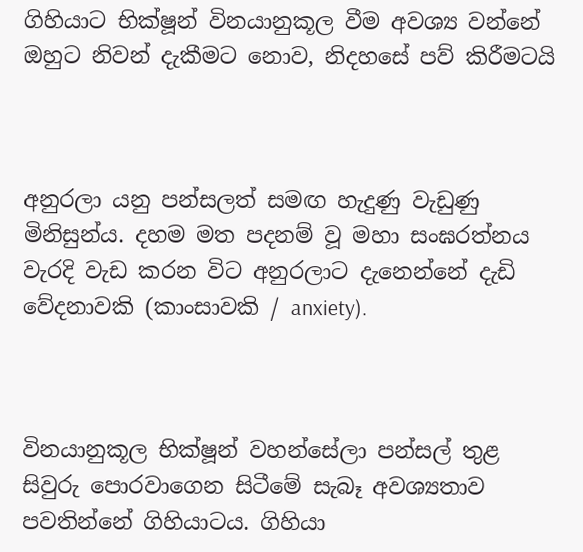ගිහියාට භික්ෂූන් විනයානුකූල වීම අවශ්‍ය වන්නේ ඔහුට නිවන් දැකීමට නොව, නිදහසේ පව් කිරීමටයි



අනුරලා යනු පන්සලත් සමඟ හැදුණු වැඩුණු මිනිසුන්ය. දහම මත පදනම් වූ මහා සංඝරත්නය වැරදි වැඩ කරන විට අනුරලාට දැනෙන්නේ දැඩි වේදනාවකි (කාංසාවකි / anxiety).



විනයානුකූල භික්ෂූන් වහන්සේලා පන්සල් තුළ සිවුරු පොරවාගෙන සිටීමේ සැබෑ අවශ්‍යතාව පවතින්නේ ගිහියාටය. ගිහියා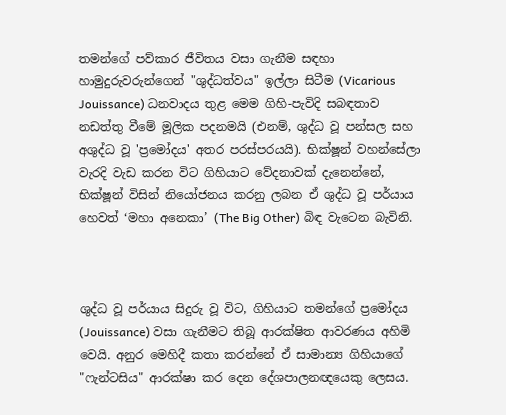තමන්ගේ පව්කාර ජීවිතය වසා ගැනීම සඳහා හාමුදුරුවරුන්ගෙන් "ශුද්ධත්වය" ඉල්ලා සිටීම (Vicarious Jouissance) ධනවාදය තුළ මෙම ගිහි-පැවිදි සබඳතාව නඩත්තු වීමේ මූලික පදනමයි (එනම්, ශුද්ධ වූ පන්සල සහ අශුද්ධ වූ 'ප්‍රමෝදය' අතර පරස්පරයයි). භික්ෂූන් වහන්සේලා වැරදි වැඩ කරන විට ගිහියාට වේදනාවක් දැනෙන්නේ, භික්ෂූන් විසින් නියෝජනය කරනු ලබන ඒ ශුද්ධ වූ පර්යාය හෙවත් ‘මහා අනෙකා’ (The Big Other) බිඳ වැටෙන බැවිනි.



ශුද්ධ වූ පර්යාය සිදුරු වූ විට, ගිහියාට තමන්ගේ ප්‍රමෝදය (Jouissance) වසා ගැනීමට තිබූ ආරක්ෂිත ආවරණය අහිමි වෙයි. අනුර මෙහිදී කතා කරන්නේ ඒ සාමාන්‍ය ගිහියාගේ "ෆැන්ටසිය" ආරක්ෂා කර දෙන දේශපාලනඥයෙකු ලෙසය.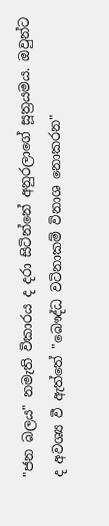"ජන බලය" නමැති විකාරය ද දරා සිටින්නේ අනුරලාගේ සූත්‍රයමය. ඔවුන්ට ද අවශ්‍ය වී ඇත්තේ "බෞද්ධ වටිනාකම් විනාශ නොකරන"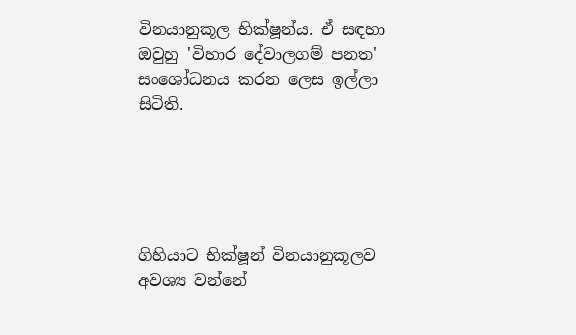විනයානුකූල භික්ෂූන්ය. ඒ සඳහා ඔවුහු 'විහාර දේවාලගම් පනත' සංශෝධනය කරන ලෙස ඉල්ලා සිටිති.





ගිහියාට භික්ෂූන් විනයානුකූලව අවශ්‍ය වන්නේ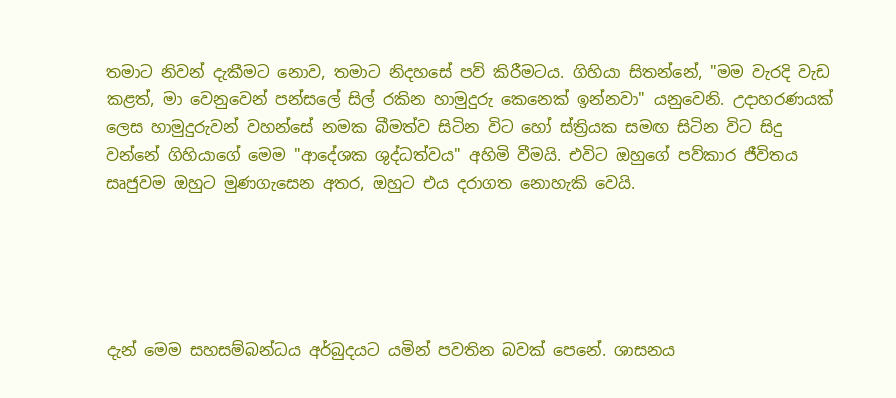තමාට නිවන් දැකීමට නොව, තමාට නිදහසේ පව් කිරීමටය. ගිහියා සිතන්නේ, "මම වැරදි වැඩ කළත්, මා වෙනුවෙන් පන්සලේ සිල් රකින හාමුදුරු කෙනෙක් ඉන්නවා" යනුවෙනි. උදාහරණයක් ලෙස හාමුදුරුවන් වහන්සේ නමක බීමත්ව සිටින විට හෝ ස්ත්‍රියක සමඟ සිටින විට සිදු වන්නේ ගිහියාගේ මෙම "ආදේශක ශුද්ධත්වය" අහිමි වීමයි. එවිට ඔහුගේ පව්කාර ජීවිතය සෘජුවම ඔහුට මුණගැසෙන අතර, ඔහුට එය දරාගත නොහැකි වෙයි.





දැන් මෙම සහසම්බන්ධය අර්බුදයට යමින් පවතින බවක් පෙනේ. ශාසනය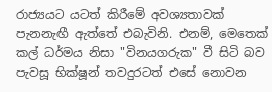රාජ්‍යයට යටත් කිරීමේ අවශ්‍යතාවක් පැනනැඟී ඇත්තේ එබැවිනි. එනම්, මෙතෙක් කල් ධර්මය නිසා "විනයගරුක" වී සිටි බව පැවසූ භික්ෂූන් තවදුරටත් එසේ නොවන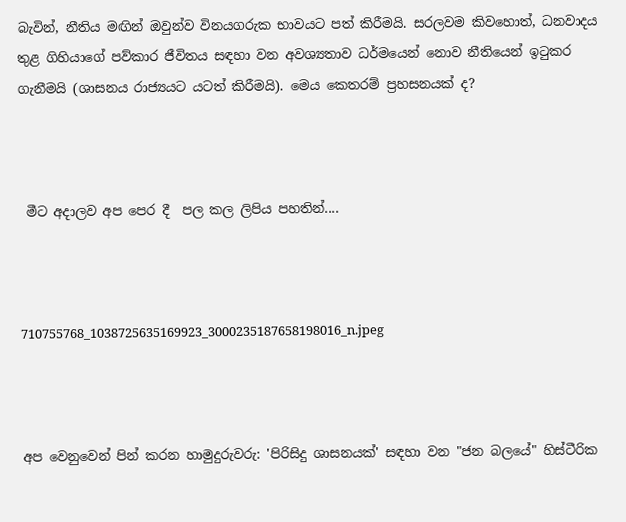බැවින්, නීතිය මඟින් ඔවුන්ව විනයගරුක භාවයට පත් කිරීමයි. සරලවම කිවහොත්, ධනවාදය තුළ ගිහියාගේ පව්කාර ජීවිතය සඳහා වන අවශ්‍යතාව ධර්මයෙන් නොව නීතියෙන් ඉටුකර ගැනීමයි (ශාසනය රාජ්‍යයට යටත් කිරීමයි). මෙය කෙතරම් ප්‍රහසනයක් ද?



 මීට අදාලව අප පෙර දී  පල කල ලිපිය පහතින්....



710755768_1038725635169923_3000235187658198016_n.jpeg



අප වෙනුවෙන් පින් කරන හාමුදුරුවරු: 'පිරිසිදු ශාසනයක්' සඳහා වන "ජන බලයේ" හිස්ටීරික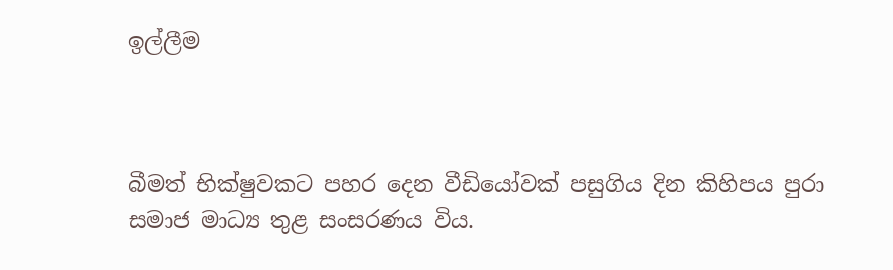ඉල්ලීම



බීමත් භික්ෂුවකට පහර දෙන වීඩියෝවක් පසුගිය දින කිහිපය පුරා සමාජ මාධ්‍ය තුළ සංසරණය විය.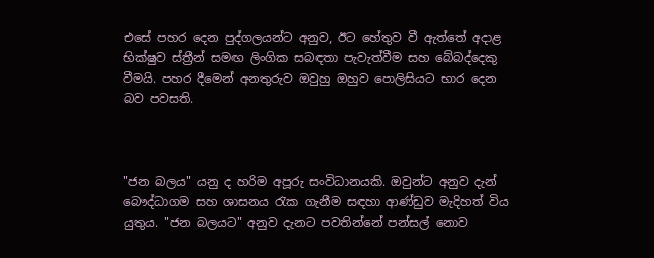එසේ පහර දෙන පුද්ගලයන්ට අනුව, ඊට හේතුව වී ඇත්තේ අදාළ භික්ෂුව ස්ත්‍රීන් සමඟ ලිංගික සබඳතා පැවැත්වීම සහ බේබද්දෙකු වීමයි. පහර දීමෙන් අනතුරුව ඔවුහු ඔහුව පොලිසියට භාර දෙන බව පවසති.



"ජන බලය" යනු ද හරිම අපූරු සංවිධානයකි. ඔවුන්ට අනුව දැන් බෞද්ධාගම සහ ශාසනය රැක ගැනීම සඳහා ආණ්ඩුව මැදිහත් විය යුතුය. "ජන බලයට" අනුව දැනට පවතින්නේ පන්සල් නොව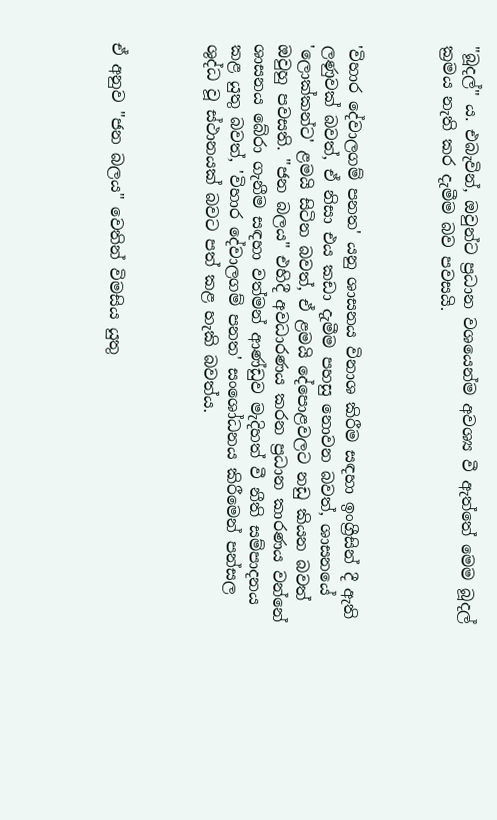"බූදල්" ය. එබැවින්, ඔවුන්ට ප්‍රධාන වශයෙන්ම අවශ්‍ය වී ඇත්තේ මෙම බූදල් ක්‍රමය නැති කර දැමීම බව පවසයි.



'විහාර දේවාලගම් පනත' යනු ශාසනය විනාශ කිරීම සඳහා ඉංග්‍රීසින් දී ඇති ලණුවක් බවත්, ඒ නිසා එය කඩා දැමීම පහසු නොවන බවත්, ශාසනයේ 'ලොක්කන්ට' ළමයි සිටින බවත්, ඒ ළමයි දේපොළවලට නඩු කියන බවත් ඔවුහු පවසති. "ජන බලය" එහිදී අවධාරණය කරන ප්‍රධාන කාරණය වන්නේ ශාසනය බේරා ගැනීම සඳහා වත්මන් ආණ්ඩුව මැදිහත් වී නීති සම්පාදනය කළ යුතු බවත්, 'විහාර දේවාලගම් පනත' සංශෝධනය කිරීමෙන් පන්සල ශුද්ධ වූ ස්ථානයක් බවට පත් කළ හැකි බවත්ය.



ඒ අනුව "ජන බලය" වෙතින් විමසිය යුතු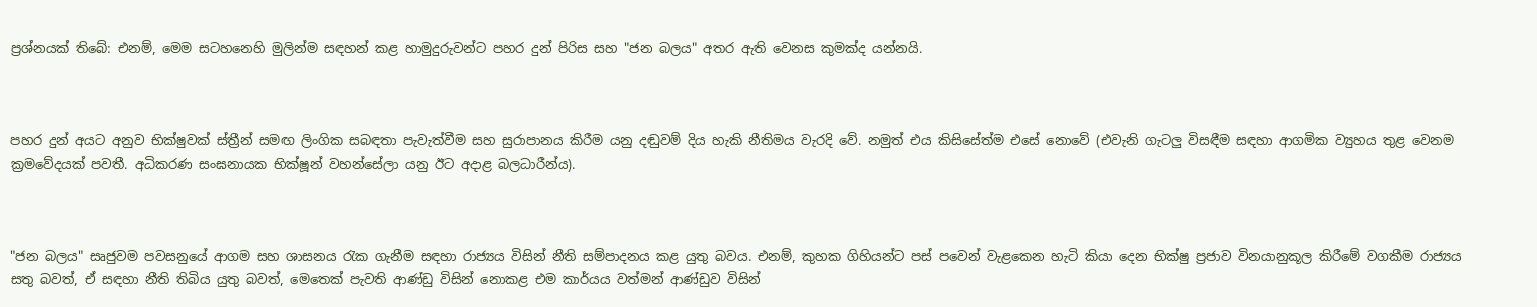ප්‍රශ්නයක් තිබේ: එනම්, මෙම සටහනෙහි මුලින්ම සඳහන් කළ හාමුදුරුවන්ට පහර දුන් පිරිස සහ "ජන බලය" අතර ඇති වෙනස කුමක්ද යන්නයි.



පහර දුන් අයට අනුව භික්ෂුවක් ස්ත්‍රීන් සමඟ ලිංගික සබඳතා පැවැත්වීම සහ සුරාපානය කිරීම යනු දඬුවම් දිය හැකි නීතිමය වැරදි වේ. නමුත් එය කිසිසේත්ම එසේ නොවේ (එවැනි ගැටලු විසඳීම සඳහා ආගමික ව්‍යුහය තුළ වෙනම ක්‍රමවේදයක් පවතී. අධිකරණ සංඝනායක භික්ෂූන් වහන්සේලා යනු ඊට අදාළ බලධාරීන්ය).



"ජන බලය" සෘජුවම පවසනුයේ ආගම සහ ශාසනය රැක ගැනීම සඳහා රාජ්‍යය විසින් නීති සම්පාදනය කළ යුතු බවය. එනම්, කුහක ගිහියන්ට පස් පවෙන් වැළකෙන හැටි කියා දෙන භික්ෂු ප්‍රජාව විනයානුකූල කිරීමේ වගකීම රාජ්‍යය සතු බවත්, ඒ සඳහා නීති තිබිය යුතු බවත්, මෙතෙක් පැවති ආණ්ඩු විසින් නොකළ එම කාර්යය වත්මන් ආණ්ඩුව විසින්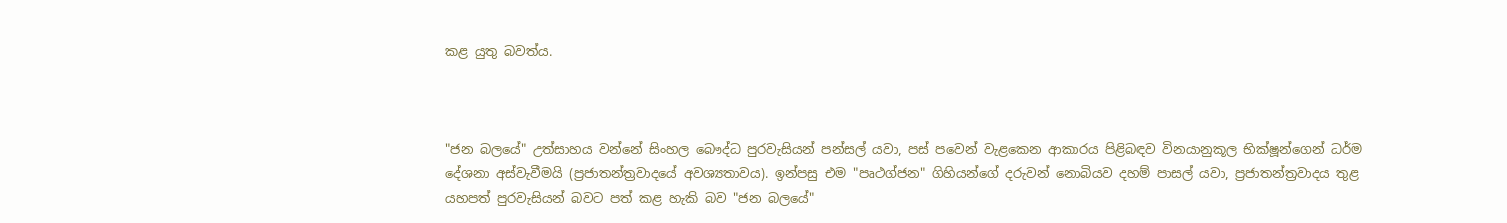කළ යුතු බවත්ය.



"ජන බලයේ" උත්සාහය වන්නේ සිංහල බෞද්ධ පුරවැසියන් පන්සල් යවා, පස් පවෙන් වැළකෙන ආකාරය පිළිබඳව විනයානුකූල භික්ෂූන්ගෙන් ධර්ම දේශනා අස්වැවීමයි (ප්‍රජාතන්ත්‍රවාදයේ අවශ්‍යතාවය). ඉන්පසු එම "පෘථග්ජන" ගිහියන්ගේ දරුවන් නොබියව දහම් පාසල් යවා, ප්‍රජාතන්ත්‍රවාදය තුළ යහපත් පුරවැසියන් බවට පත් කළ හැකි බව "ජන බලයේ"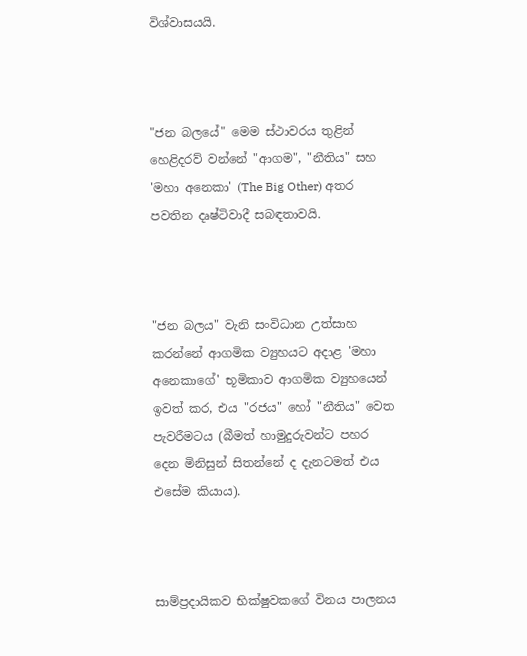විශ්වාසයයි.



"ජන බලයේ" මෙම ස්ථාවරය තුළින් හෙළිදරව් වන්නේ "ආගම", "නීතිය" සහ 'මහා අනෙකා' (The Big Other) අතර පවතින දෘෂ්ටිවාදී සබඳතාවයි.



"ජන බලය" වැනි සංවිධාන උත්සාහ කරන්නේ ආගමික ව්‍යුහයට අදාළ 'මහා අනෙකාගේ' භූමිකාව ආගමික ව්‍යුහයෙන් ඉවත් කර, එය "රජය" හෝ "නීතිය" වෙත පැවරීමටය (බීමත් හාමුදුරුවන්ට පහර දෙන මිනිසුන් සිතන්නේ ද දැනටමත් එය එසේම කියාය).



සාම්ප්‍රදායිකව භික්ෂුවකගේ විනය පාලනය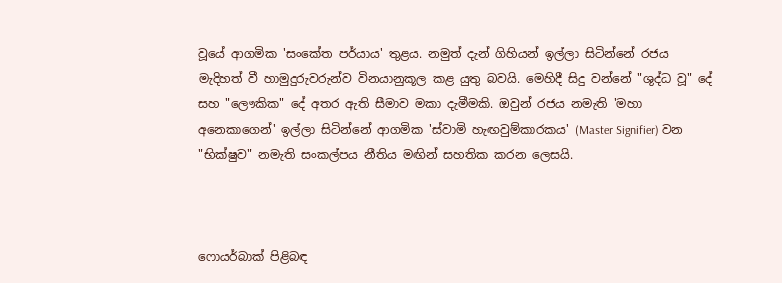වූයේ ආගමික 'සංකේත පර්යාය' තුළය. නමුත් දැන් ගිහියන් ඉල්ලා සිටින්නේ රජය මැදිහත් වී හාමුදුරුවරුන්ව විනයානුකූල කළ යුතු බවයි. මෙහිදී සිදු වන්නේ "ශුද්ධ වූ" දේ සහ "ලෞකික" දේ අතර ඇති සීමාව මකා දැමීමකි. ඔවුන් රජය නමැති 'මහා අනෙකාගෙන්' ඉල්ලා සිටින්නේ ආගමික 'ස්වාමි හැඟවුම්කාරකය' (Master Signifier) වන "භික්ෂුව" නමැති සංකල්පය නීතිය මඟින් සහතික කරන ලෙසයි.



ෆොයර්බාක් පිළිබඳ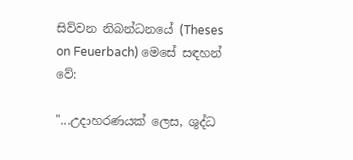සිව්වන නිබන්ධනයේ (Theses on Feuerbach) මෙසේ සඳහන් වේ:

"...උදාහරණයක් ලෙස, ශුද්ධ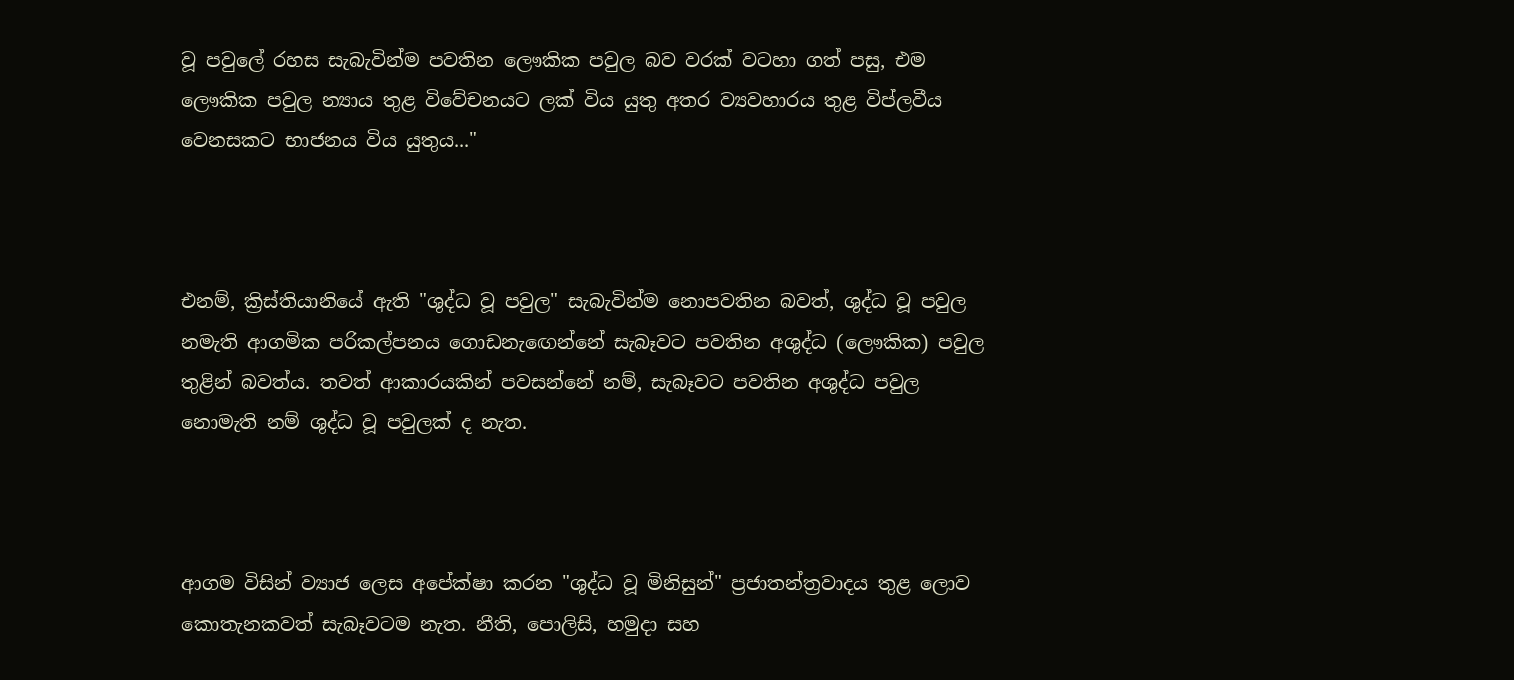වූ පවුලේ රහස සැබැවින්ම පවතින ලෞකික පවුල බව වරක් වටහා ගත් පසු, එම ලෞකික පවුල න්‍යාය තුළ විවේචනයට ලක් විය යුතු අතර ව්‍යවහාරය තුළ විප්ලවීය වෙනසකට භාජනය විය යුතුය..."



එනම්, ක්‍රිස්තියානියේ ඇති "ශුද්ධ වූ පවුල" සැබැවින්ම නොපවතින බවත්, ශුද්ධ වූ පවුල නමැති ආගමික පරිකල්පනය ගොඩනැඟෙන්නේ සැබෑවට පවතින අශුද්ධ (ලෞකික) පවුල තුළින් බවත්ය. තවත් ආකාරයකින් පවසන්නේ නම්, සැබෑවට පවතින අශුද්ධ පවුල නොමැති නම් ශුද්ධ වූ පවුලක් ද නැත.



ආගම විසින් ව්‍යාජ ලෙස අපේක්ෂා කරන "ශුද්ධ වූ මිනිසුන්" ප්‍රජාතන්ත්‍රවාදය තුළ ලොව කොතැනකවත් සැබෑවටම නැත. නීති, පොලිසි, හමුදා සහ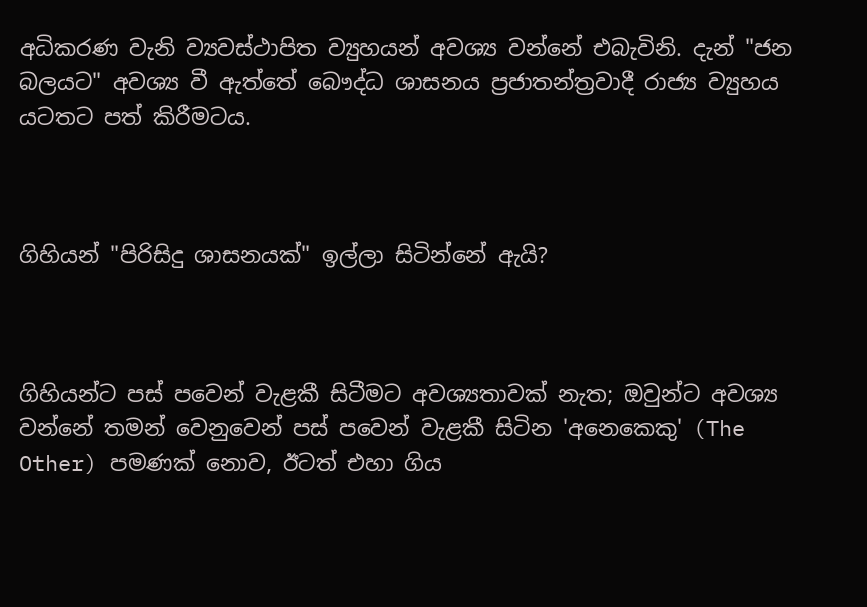අධිකරණ වැනි ව්‍යවස්ථාපිත ව්‍යුහයන් අවශ්‍ය වන්නේ එබැවිනි. දැන් "ජන බලයට" අවශ්‍ය වී ඇත්තේ බෞද්ධ ශාසනය ප්‍රජාතන්ත්‍රවාදී රාජ්‍ය ව්‍යුහය යටතට පත් කිරීමටය.



ගිහියන් "පිරිසිදු ශාසනයක්" ඉල්ලා සිටින්නේ ඇයි?



ගිහියන්ට පස් පවෙන් වැළකී සිටීමට අවශ්‍යතාවක් නැත; ඔවුන්ට අවශ්‍ය වන්නේ තමන් වෙනුවෙන් පස් පවෙන් වැළකී සිටින 'අනෙකෙකු' (The Other) පමණක් නොව, ඊටත් එහා ගිය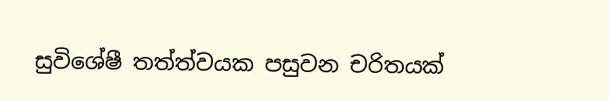සුවිශේෂී තත්ත්වයක පසුවන චරිතයක්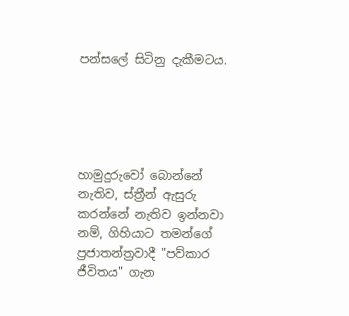පන්සලේ සිටිනු දැකීමටය.





හාමුදුරුවෝ බොන්නේ නැතිව, ස්ත්‍රීන් ඇසුරු කරන්නේ නැතිව ඉන්නවා නම්, ගිහියාට තමන්ගේ ප්‍රජාතන්ත්‍රවාදී "පව්කාර ජීවිතය" ගැන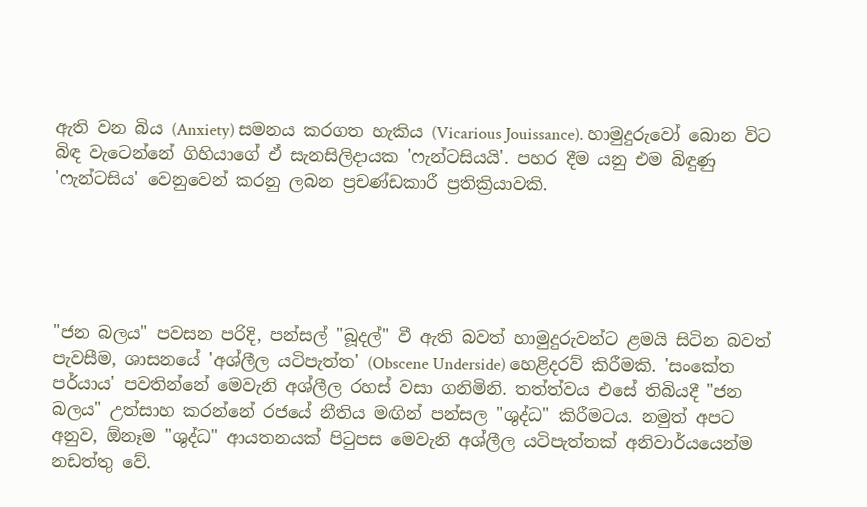ඇති වන බිය (Anxiety) සමනය කරගත හැකිය (Vicarious Jouissance). හාමුදුරුවෝ බොන විට බිඳ වැටෙන්නේ ගිහියාගේ ඒ සැනසිලිදායක 'ෆැන්ටසියයි'. පහර දීම යනු එම බිඳුණු 'ෆැන්ටසිය' වෙනුවෙන් කරනු ලබන ප්‍රචණ්ඩකාරී ප්‍රතික්‍රියාවකි.





"ජන බලය" පවසන පරිදි, පන්සල් "බූදල්" වී ඇති බවත් හාමුදුරුවන්ට ළමයි සිටින බවත් පැවසීම, ශාසනයේ 'අශ්ලීල යටිපැත්ත' (Obscene Underside) හෙළිදරව් කිරීමකි. 'සංකේත පර්යාය' පවතින්නේ මෙවැනි අශ්ලීල රහස් වසා ගනිමිනි. තත්ත්වය එසේ තිබියදී "ජන බලය" උත්සාහ කරන්නේ රජයේ නීතිය මඟින් පන්සල "ශුද්ධ" කිරීමටය. නමුත් අපට අනුව, ඕනෑම "ශුද්ධ" ආයතනයක් පිටුපස මෙවැනි අශ්ලීල යටිපැත්තක් අනිවාර්යයෙන්ම නඩත්තු වේ.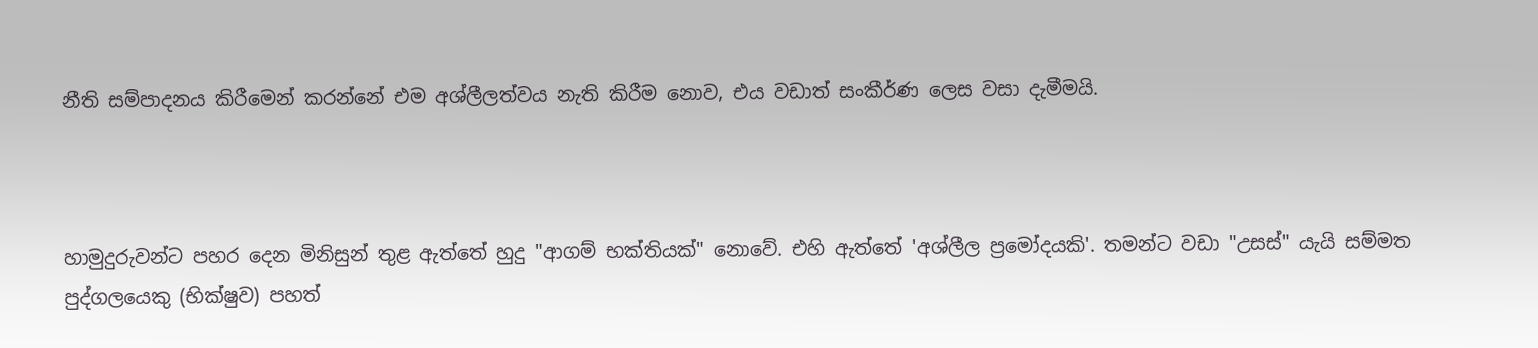නීති සම්පාදනය කිරීමෙන් කරන්නේ එම අශ්ලීලත්වය නැති කිරීම නොව, එය වඩාත් සංකීර්ණ ලෙස වසා දැමීමයි.



හාමුදුරුවන්ට පහර දෙන මිනිසුන් තුළ ඇත්තේ හුදු "ආගම් භක්තියක්" නොවේ. එහි ඇත්තේ 'අශ්ලීල ප්‍රමෝදයකි'. තමන්ට වඩා "උසස්" යැයි සම්මත පුද්ගලයෙකු (භික්ෂුව) පහත්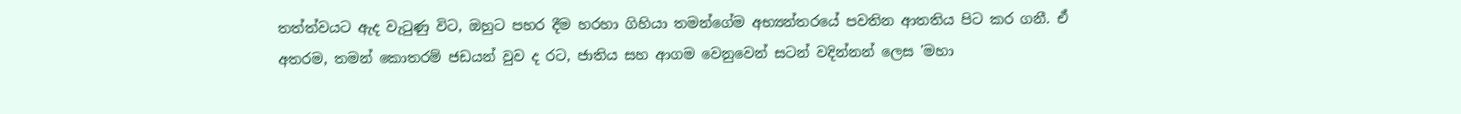තත්ත්වයට ඇද වැටුණු විට, ඔහුට පහර දීම හරහා ගිහියා තමන්ගේම අභ්‍යන්තරයේ පවතින ආතතිය පිට කර ගනී. ඒ අතරම, තමන් කොතරම් ජඩයන් වුව ද රට, ජාතිය සහ ආගම වෙනුවෙන් සටන් වදින්නන් ලෙස 'මහා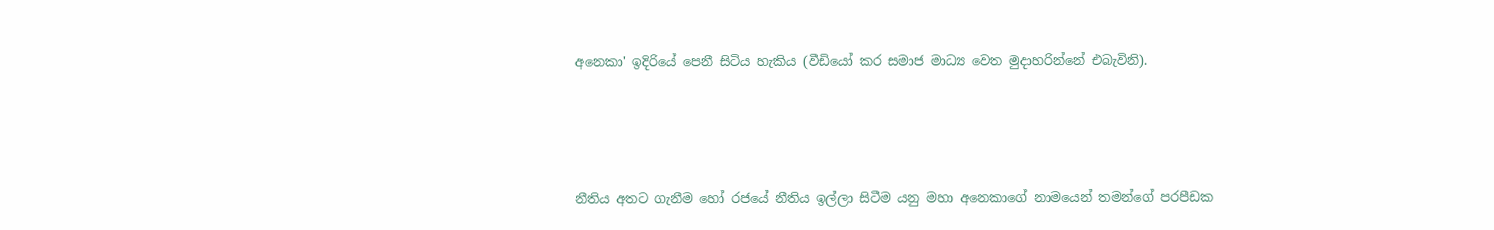අනෙකා' ඉදිරියේ පෙනී සිටිය හැකිය (වීඩියෝ කර සමාජ මාධ්‍ය වෙත මුදාහරින්නේ එබැවිනි).





නීතිය අතට ගැනීම හෝ රජයේ නීතිය ඉල්ලා සිටීම යනු මහා අනෙකාගේ නාමයෙන් තමන්ගේ පරපීඩක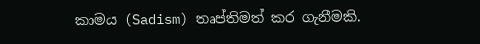කාමය (Sadism) තෘප්තිමත් කර ගැනීමකි.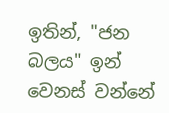ඉතින්, "ජන බලය" ඉන් වෙනස් වන්නේ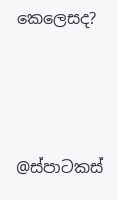කෙලෙසද?



@ස්පාටකස්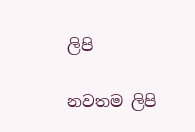ලිපි

නවතම ලිපි